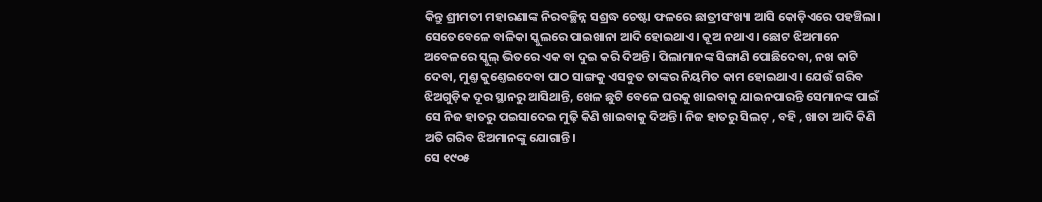କିନ୍ତୁ ଶ୍ରୀମତୀ ମହାରଣାଙ୍କ ନିରବଚ୍ଛିନ୍ନ ସଶ୍ରଦ୍ଧ ଚେଷ୍ଟା ଫଳରେ ଛାତ୍ରୀସଂଖ୍ୟା ଆସି କୋଡ଼ିଏରେ ପହଞ୍ଚିଲା। ସେତେବେଳେ ବାଳିକା ସ୍କୁଲରେ ପାଇଖାନା ଆଦି ହୋଇଥାଏ। କୂଅ ନଥାଏ। ଛୋଟ ଝିଅମାନେ ଅବେଳରେ ସ୍କୁଲ୍ ଭିତରେ ଏକ ବା ଦୁଇ କରି ଦିଅନ୍ତି। ପିଲାମାନଙ୍କ ସିଙ୍ଗାଣି ପୋଛିଦେବା, ନଖ କାଟି ଦେବା, ମୁଣ୍ତ କୁଣ୍ତେଇଦେବା ପାଠ ସାଙ୍ଗକୁ ଏସବୁତ ତାଙ୍କର ନିୟମିତ କାମ ହୋଇଥାଏ। ଯେଉଁ ଗରିବ ଝିଅଗୁଡ଼ିକ ଦୂର ସ୍ଥାନରୁ ଆସିଥାନ୍ତି, ଖେଳ ଛୁଟି ବେଳେ ଘରକୁ ଖାଇବାକୁ ଯାଇନପାରନ୍ତି ସେମାନଙ୍କ ପାଇଁ ସେ ନିଜ ହାତରୁ ପଇସାଦେଇ ମୁଢ଼ି କିଣି ଖାଇବାକୁ ଦିଅନ୍ତି। ନିଜ ହାତରୁ ସିଲଟ୍ , ବହି , ଖାତା ଆଦି କିଣି ଅତି ଗରିବ ଝିଅମାନଙ୍କୁ ଯୋଗାନ୍ତି।
ସେ ୧୯୦୫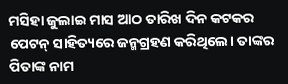ମସିହା ଜୁଲାଇ ମାସ ଆଠ ତାରିଖ ଦିନ କଟକର ପେଟନ୍ ସାହିତ୍ୟରେ ଜନ୍ମଗ୍ରହଣ କରିଥିଲେ। ତାଙ୍କର ପିତାଙ୍କ ନାମ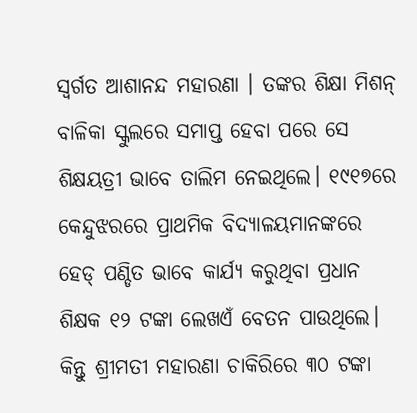ସ୍ବର୍ଗତ ଆଶାନନ୍ଦ ମହାରଣା । ତଙ୍କର ଶିକ୍ଷା ମିଶନ୍ ବାଳିକା ସ୍କୁଲରେ ସମାପ୍ତ ହେବା ପରେ ସେ ଶିକ୍ଷୟତ୍ରୀ ଭାବେ ତାଲିମ ନେଇଥିଲେ। ୧୯୧୭ରେ କେନ୍ଦୁଝରରେ ପ୍ରାଥମିକ ବିଦ୍ୟାଳୟମାନଙ୍କରେ ହେଡ୍ ପଣ୍ଡିତ ଭାବେ କାର୍ଯ୍ୟ କରୁଥିବା ପ୍ରଧାନ ଶିକ୍ଷକ ୧୨ ଟଙ୍କା ଲେଖଏଁ ବେତନ ପାଉଥିଲେ। କିନ୍ତୁ ଶ୍ରୀମତୀ ମହାରଣା ଚାକିରିରେ ୩୦ ଟଙ୍କା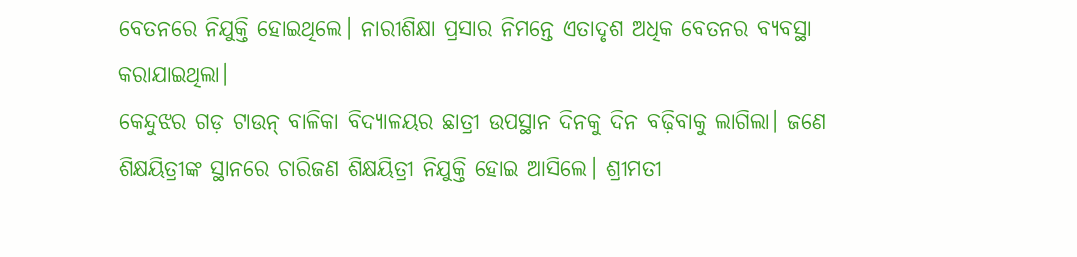ବେତନରେ ନିଯୁକ୍ତି ହୋଇଥିଲେ। ନାରୀଶିକ୍ଷା ପ୍ରସାର ନିମନ୍ତେ ଏତାଦୃଶ ଅଧିକ ବେତନର ବ୍ୟବସ୍ଥା କରାଯାଇଥିଲା।
କେନ୍ଦୁଝର ଗଡ଼ ଟାଉନ୍ ବାଳିକା ବିଦ୍ୟାଳୟର ଛାତ୍ରୀ ଉପସ୍ଥାନ ଦିନକୁ ଦିନ ବଢ଼ିବାକୁ ଲାଗିଲା। ଜଣେ ଶିକ୍ଷୟିତ୍ରୀଙ୍କ ସ୍ଥାନରେ ଚାରିଜଣ ଶିକ୍ଷୟିତ୍ରୀ ନିଯୁକ୍ତି ହୋଇ ଆସିଲେ। ଶ୍ରୀମତୀ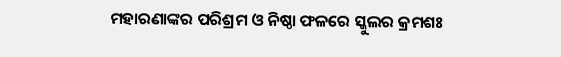ମହାରଣାଙ୍କର ପରିଶ୍ରମ ଓ ନିଷ୍ଠା ଫଳରେ ସ୍କୁଲର କ୍ରମଶଃ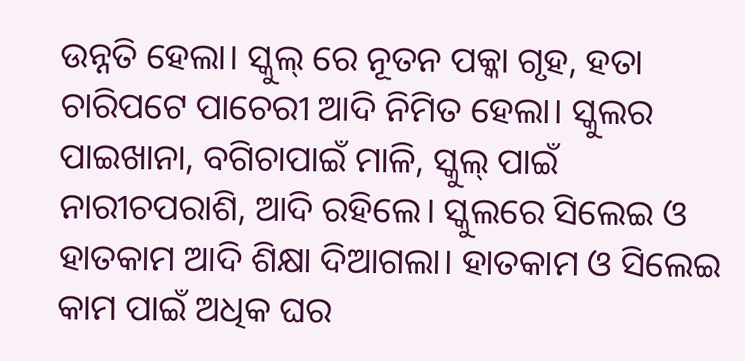ଉନ୍ନତି ହେଲା। ସ୍କୁଲ୍ ରେ ନୂତନ ପକ୍କା ଗୃହ, ହତା ଚାରିପଟେ ପାଚେରୀ ଆଦି ନିମିତ ହେଲା। ସ୍କୁଲର ପାଇଖାନା, ବଗିଚାପାଇଁ ମାଳି, ସ୍କୁଲ୍ ପାଇଁ ନାରୀଚପରାଶି, ଆଦି ରହିଲେ। ସ୍କୁଲରେ ସିଲେଇ ଓ ହାତକାମ ଆଦି ଶିକ୍ଷା ଦିଆଗଲା। ହାତକାମ ଓ ସିଲେଇ କାମ ପାଇଁ ଅଧିକ ଘର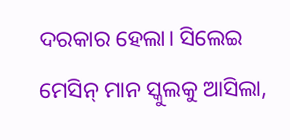ଦରକାର ହେଲା। ସିଲେଇ ମେସିନ୍ ମାନ ସ୍କୁଲକୁ ଆସିଲା,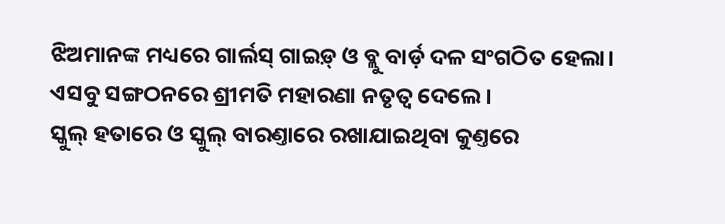ଝିଅମାନଙ୍କ ମଧ୍ୟରେ ଗାର୍ଲସ୍ ଗାଇଡ଼୍ ଓ ବ୍ଲୁ ବାର୍ଡ଼ ଦଳ ସଂଗଠିତ ହେଲା। ଏସବୁ ସଙ୍ଗଠନରେ ଶ୍ରୀମତି ମହାରଣା ନତୃତ୍ୱ ଦେଲେ।
ସ୍କୁଲ୍ ହତାରେ ଓ ସ୍କୁଲ୍ ବାରଣ୍ତାରେ ରଖାଯାଇଥିବା କୁଣ୍ତରେ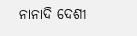ନାନାଦି ଦେଶୀ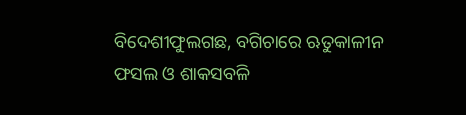ବିଦେଶୀଫୁଲଗଛ, ବଗିଚାରେ ଋତୁକାଳୀନ ଫସଲ ଓ ଶାକସବଳି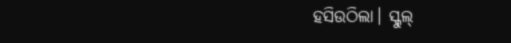ହସିଉଠିଲା। ସ୍କୁଲ୍